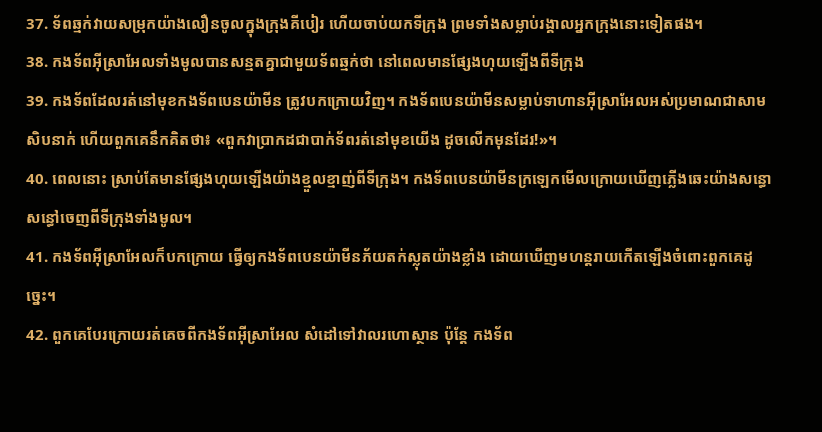37. ទ័ពឆ្មក់វាយសម្រុកយ៉ាងលឿនចូលក្នុងក្រុងគីបៀរ ហើយចាប់យកទីក្រុង ព្រមទាំងសម្លាប់រង្គាលអ្នកក្រុងនោះទៀតផង។
38. កងទ័ពអ៊ីស្រាអែលទាំងមូលបានសន្មតគ្នាជាមួយទ័ពឆ្មក់ថា នៅពេលមានផ្សែងហុយឡើងពីទីក្រុង
39. កងទ័ពដែលរត់នៅមុខកងទ័ពបេនយ៉ាមីន ត្រូវបកក្រោយវិញ។ កងទ័ពបេនយ៉ាមីនសម្លាប់ទាហានអ៊ីស្រាអែលអស់ប្រមាណជាសាមសិបនាក់ ហើយពួកគេនឹកគិតថា៖ «ពួកវាប្រាកដជាបាក់ទ័ពរត់នៅមុខយើង ដូចលើកមុនដែរ!»។
40. ពេលនោះ ស្រាប់តែមានផ្សែងហុយឡើងយ៉ាងខ្មួលខ្មាញ់ពីទីក្រុង។ កងទ័ពបេនយ៉ាមីនក្រឡេកមើលក្រោយឃើញភ្លើងឆេះយ៉ាងសន្ធោសន្ធៅចេញពីទីក្រុងទាំងមូល។
41. កងទ័ពអ៊ីស្រាអែលក៏បកក្រោយ ធ្វើឲ្យកងទ័ពបេនយ៉ាមីនភ័យតក់ស្លុតយ៉ាងខ្លាំង ដោយឃើញមហន្តរាយកើតឡើងចំពោះពួកគេដូច្នេះ។
42. ពួកគេបែរក្រោយរត់គេចពីកងទ័ពអ៊ីស្រាអែល សំដៅទៅវាលរហោស្ថាន ប៉ុន្តែ កងទ័ព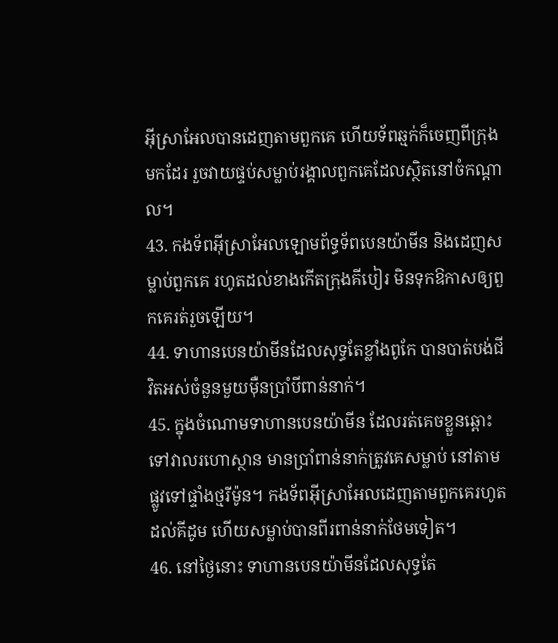អ៊ីស្រាអែលបានដេញតាមពួកគេ ហើយទ័ពឆ្មក់ក៏ចេញពីក្រុងមកដែរ រួចវាយផ្ទប់សម្លាប់រង្គាលពួកគេដែលស្ថិតនៅចំកណ្ដាល។
43. កងទ័ពអ៊ីស្រាអែលឡោមព័ទ្ធទ័ពបេនយ៉ាមីន និងដេញសម្លាប់ពួកគេ រហូតដល់ខាងកើតក្រុងគីបៀរ មិនទុកឱកាសឲ្យពួកគេរត់រួចឡើយ។
44. ទាហានបេនយ៉ាមីនដែលសុទ្ធតែខ្លាំងពូកែ បានបាត់បង់ជីវិតអស់ចំនួនមួយម៉ឺនប្រាំបីពាន់នាក់។
45. ក្នុងចំណោមទាហានបេនយ៉ាមីន ដែលរត់គេចខ្លួនឆ្ពោះទៅវាលរហោស្ថាន មានប្រាំពាន់នាក់ត្រូវគេសម្លាប់ នៅតាមផ្លូវទៅផ្ទាំងថ្មរីម៉ូន។ កងទ័ពអ៊ីស្រាអែលដេញតាមពួកគេរហូតដល់គីដូម ហើយសម្លាប់បានពីរពាន់នាក់ថែមទៀត។
46. នៅថ្ងៃនោះ ទាហានបេនយ៉ាមីនដែលសុទ្ធតែ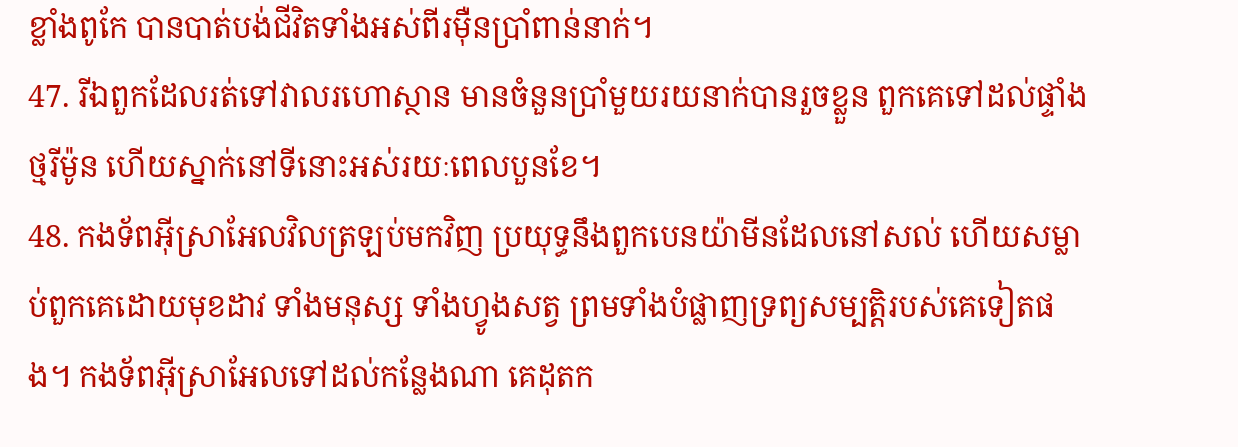ខ្លាំងពូកែ បានបាត់បង់ជីវិតទាំងអស់ពីរម៉ឺនប្រាំពាន់នាក់។
47. រីឯពួកដែលរត់ទៅវាលរហោស្ថាន មានចំនួនប្រាំមួយរយនាក់បានរួចខ្លួន ពួកគេទៅដល់ផ្ទាំងថ្មរីម៉ូន ហើយស្នាក់នៅទីនោះអស់រយៈពេលបួនខែ។
48. កងទ័ពអ៊ីស្រាអែលវិលត្រឡប់មកវិញ ប្រយុទ្ធនឹងពួកបេនយ៉ាមីនដែលនៅសល់ ហើយសម្លាប់ពួកគេដោយមុខដាវ ទាំងមនុស្ស ទាំងហ្វូងសត្វ ព្រមទាំងបំផ្លាញទ្រព្យសម្បត្តិរបស់គេទៀតផង។ កងទ័ពអ៊ីស្រាអែលទៅដល់កន្លែងណា គេដុតក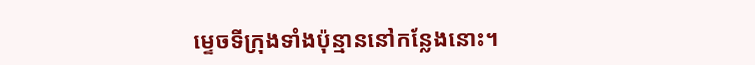ម្ទេចទីក្រុងទាំងប៉ុន្មាននៅកន្លែងនោះ។